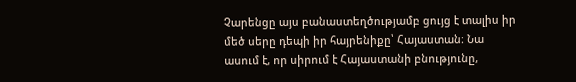Չարենցը այս բանաստեղծությամբ ցույց է տալիս իր մեծ սերը դեպի իր հայրենիքը՝ Հայաստան։ Նա ասում է, որ սիրում է Հայաստանի բնությունը,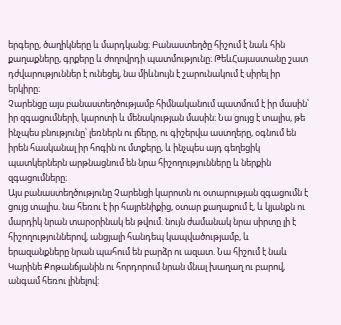երգերը, ծաղիկները և մարդկանց։ Բանաստեղծը հիշում է նաև հին քաղաքները, գրքերը և ժողովրդի պատմությունը։ ԹեևՀայաստանը շատ դժվարություններ է ունեցել, նա միևնույն է շարունակում է սիրել իր երկիրը։
Չարենցը այս բանաստեղծությամբ հիմնականում պատմում է իր մասին՝ իր զգացումների, կարոտի և մենակության մասին։ Նա ցույց է տալիս, թե ինչպես բնությունը՝ լեռներն ու լճերը, ու գիշերվա աստղերը, օգնում են իրեն հասկանալ իր հոգին ու մտքերը, և ինչպես այդ գեղեցիկ պատկերներն արթնացնում են նրա հիշողությունները և ներքին զգացումները։
Այս բանաստեղծությունը Չարենցի կարոտն ու օտարության զգացումն է ցույց տալիս. նա հեռու է իր հայրենիքից, օտար քաղաքում է, և կյանքն ու մարդիկ նրան տարօրինակ են թվում. նույն ժամանակ նրա սիրտը լի է հիշողություններով, անցյալի հանդեպ կապվածությամբ, և երազանքները նրան պահում են բարձր ու ազատ. Նա հիշում է նաև Կարինե Քոթանճյանին ու հորդորում նրան մնալ խաղաղ ու բարով, անգամ հեռու լինելով: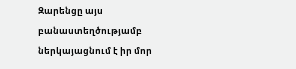Զարենցը այս բանաստեղծությամբ ներկայացնում է իր մոր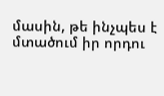մասին, թե ինչպես է մտածում իր որդու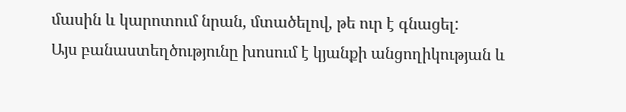մասին և կարոտում նրան, մտածելով, թե ուր է գնացել:
Այս բանաստեղծությունը խոսում է կյանքի անցողիկության և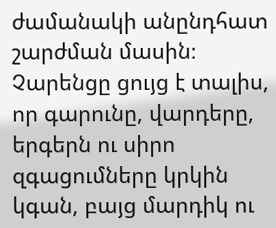ժամանակի անընդհատ շարժման մասին։ Չարենցը ցույց է տալիս, որ գարունը, վարդերը, երգերն ու սիրո զգացումները կրկին կգան, բայց մարդիկ ու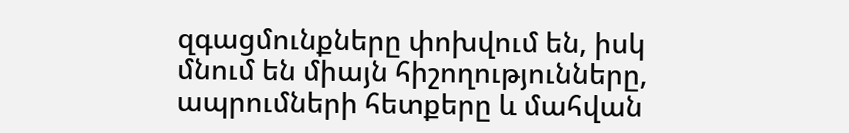զգացմունքները փոխվում են, իսկ մնում են միայն հիշողությունները, ապրումների հետքերը և մահվան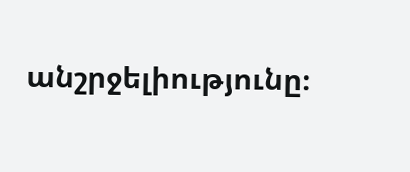անշրջելիությունը։